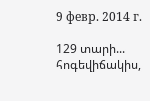9 февр. 2014 г.

129 տարի... հոգեվիճակիս,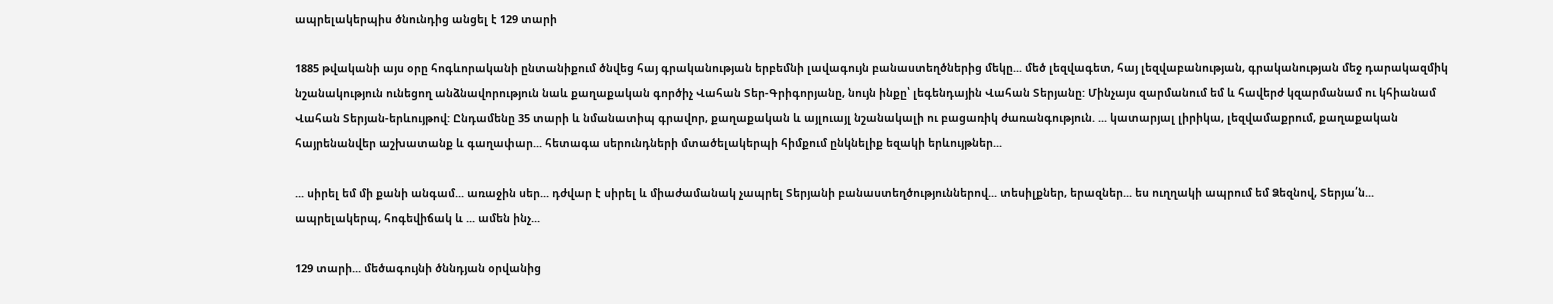ապրելակերպիս ծնունդից անցել է 129 տարի

1885 թվականի այս օրը հոգևորականի ընտանիքում ծնվեց հայ գրականության երբեմնի լավագույն բանաստեղծներից մեկը... մեծ լեզվագետ, հայ լեզվաբանության, գրականության մեջ դարակազմիկ նշանակություն ունեցող անձնավորություն նաև քաղաքական գործիչ Վահան Տեր-Գրիգորյանը, նույն ինքը՝ լեգենդային Վահան Տերյանը: Մինչայս զարմանում եմ և հավերժ կզարմանամ ու կհիանամ Վահան Տերյան-երևույթով: Ընդամենը 35 տարի և նմանատիպ գրավոր, քաղաքական և այլուայլ նշանակալի ու բացառիկ ժառանգություն. ... կատարյալ լիրիկա, լեզվամաքրում, քաղաքական հայրենանվեր աշխատանք և գաղափար... հետագա սերունդների մտածելակերպի հիմքում ընկնելիք եզակի երևույթներ...

... սիրել եմ մի քանի անգամ... առաջին սեր... դժվար է սիրել և միաժամանակ չապրել Տերյանի բանաստեղծություններով... տեսիլքներ, երազներ... ես ուղղակի ապրում եմ Ձեզնով, Տերյա՛ն... ապրելակերպ, հոգեվիճակ և ... ամեն ինչ...

129 տարի... մեծագույնի ծննդյան օրվանից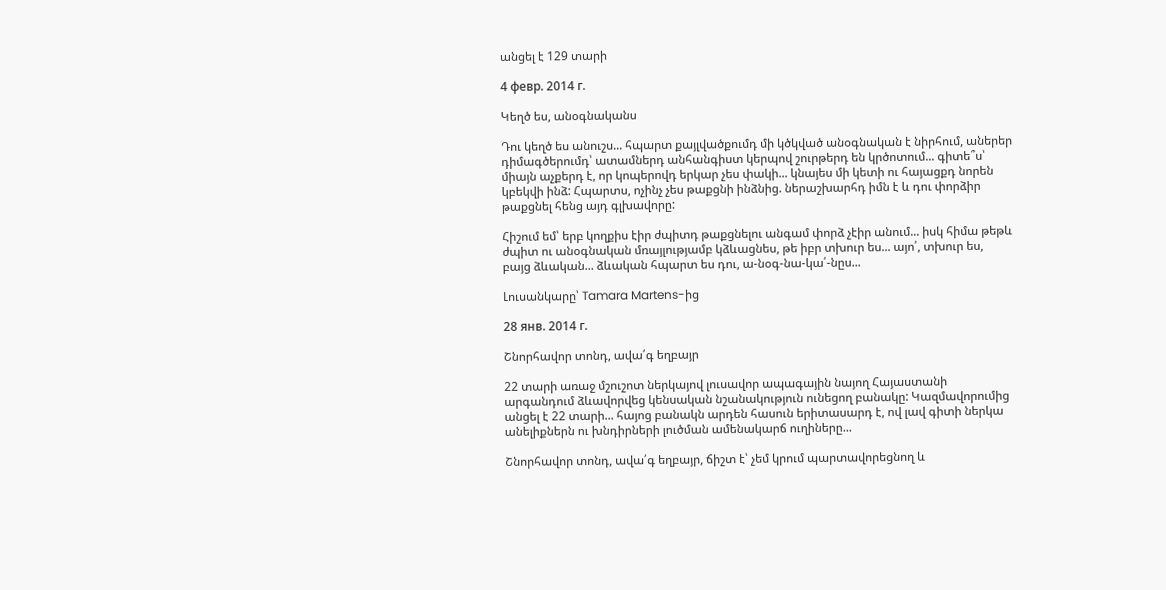անցել է 129 տարի

4 февр. 2014 г.

Կեղծ ես, անօգնականս

Դու կեղծ ես անուշս... հպարտ քայլվածքումդ մի կծկված անօգնական է նիրհում, աներեր դիմագծերումդ՝ ատամներդ անհանգիստ կերպով շուրթերդ են կրծոտում... գիտե՞ս՝ միայն աչքերդ է, որ կոպերովդ երկար չես փակի... կնայես մի կետի ու հայացքդ նորեն կբեկվի ինձ: Հպարտս, ոչինչ չես թաքցնի ինձնից. ներաշխարհդ իմն է և դու փորձիր թաքցնել հենց այդ գլխավորը:

Հիշում եմ՝ երբ կողքիս էիր ժպիտդ թաքցնելու անգամ փորձ չէիր անում... իսկ հիմա թեթև ժպիտ ու անօգնական մռայլությամբ կձևացնես, թե իբր տխուր ես... այո՛, տխուր ես, բայց ձևական... ձևական հպարտ ես դու, ա-նօգ-նա-կա՛-նըս...

Լուսանկարը՝ Tamara Martens-ից

28 янв. 2014 г.

Շնորհավոր տոնդ, ավա՛գ եղբայր

22 տարի առաջ մշուշոտ ներկայով լուսավոր ապագային նայող Հայաստանի արգանդում ձևավորվեց կենսական նշանակություն ունեցող բանակը: Կազմավորումից անցել է 22 տարի... հայոց բանակն արդեն հասուն երիտասարդ է, ով լավ գիտի ներկա անելիքներն ու խնդիրների լուծման ամենակարճ ուղիները...

Շնորհավոր տոնդ, ավա՛գ եղբայր, ճիշտ է՝ չեմ կրում պարտավորեցնող և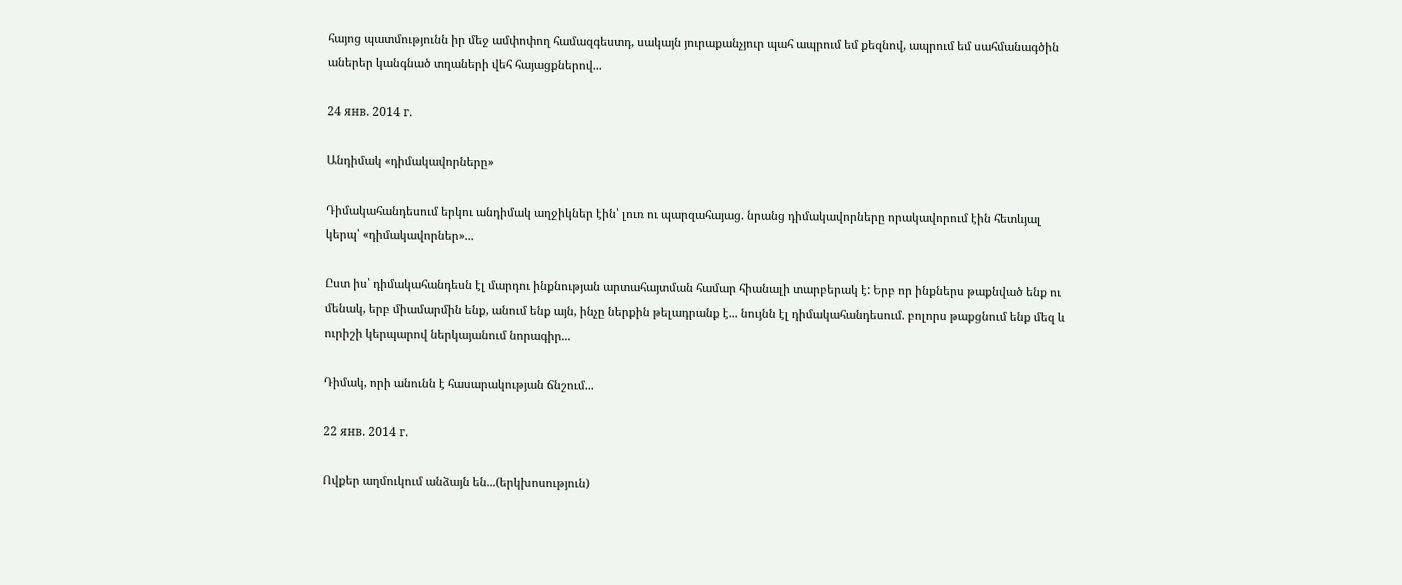հայոց պատմությունն իր մեջ ամփոփող համազգեստդ, սակայն յուրաքանչյուր պահ ապրում եմ քեզնով, ապրում եմ սահմանագծին աներեր կանգնած տղաների վեհ հայացքներով...

24 янв. 2014 г.

Անդիմակ «դիմակավորները»

Դիմակահանդեսում երկու անդիմակ աղջիկներ էին՝ լուռ ու պարզահայաց. նրանց դիմակավորները որակավորում էին հետևյալ կերպ՝ «դիմակավորներ»...

Ըստ իս՝ դիմակահանդեսն էլ մարդու ինքնության արտահայտման համար հիանալի տարբերակ է: Երբ որ ինքներս թաքնված ենք ու մենակ, երբ միամարմին ենք, անում ենք այն, ինչը ներքին թելադրանք է... նույնն էլ դիմակահանդեսում. բոլորս թաքցնում ենք մեզ և ուրիշի կերպարով ներկայանում նորագիր...

Դիմակ, որի անունն է հասարակության ճնշում...

22 янв. 2014 г.

Ովքեր աղմուկում անձայն են...(երկխոսություն)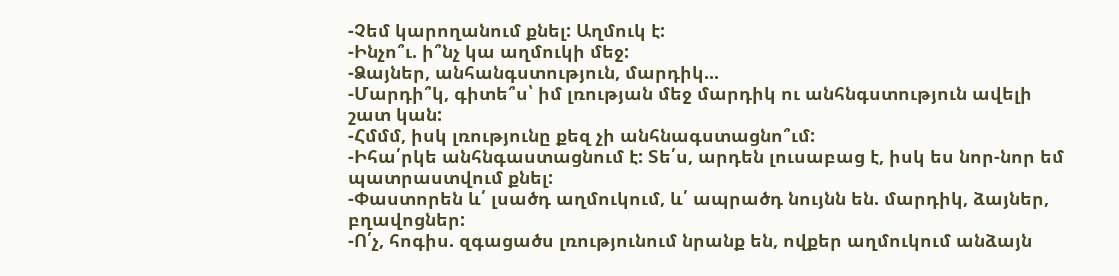-Չեմ կարողանում քնել: Աղմուկ է:
-Ինչո՞ւ. ի՞նչ կա աղմուկի մեջ:
-Ձայներ, անհանգստություն, մարդիկ...
-Մարդի՞կ, գիտե՞ս՝ իմ լռության մեջ մարդիկ ու անհնգստություն ավելի շատ կան:
-Հմմմ, իսկ լռությունը քեզ չի անհնագստացնո՞ւմ:
-Իհա՛րկե անհնգաստացնում է: Տե՛ս, արդեն լուսաբաց է, իսկ ես նոր-նոր եմ պատրաստվում քնել:
-Փաստորեն և՛ լսածդ աղմուկում, և՛ ապրածդ նույնն են. մարդիկ, ձայներ, բղավոցներ:
-Ո՛չ, հոգիս. զգացածս լռությունում նրանք են, ովքեր աղմուկում անձայն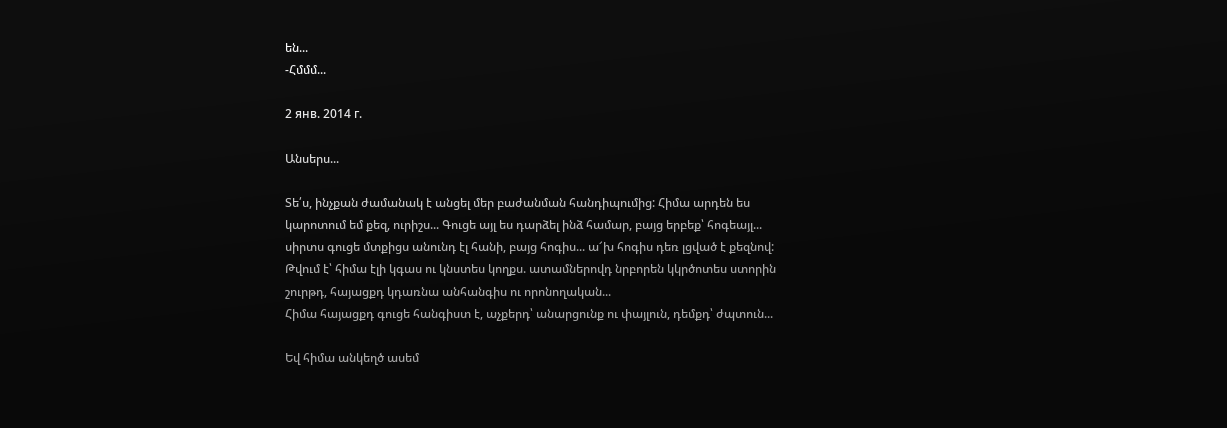են...
-Հմմմ...

2 янв. 2014 г.

Անսերս...

Տե՛ս, ինչքան ժամանակ է անցել մեր բաժանման հանդիպումից: Հիմա արդեն ես կարոտում եմ քեզ, ուրիշս... Գուցե այլ ես դարձել ինձ համար, բայց երբեք՝ հոգեայլ... սիրտս գուցե մտքիցս անունդ էլ հանի, բայց հոգիս... ա՜խ հոգիս դեռ լցված է քեզնով: Թվում է՝ հիմա էլի կգաս ու կնստես կողքս. ատամներովդ նրբորեն կկրծոտես ստորին շուրթդ, հայացքդ կդառնա անհանգիս ու որոնողական...
Հիմա հայացքդ գուցե հանգիստ է, աչքերդ՝ անարցունք ու փայլուն, դեմքդ՝ ժպտուն...

Եվ հիմա անկեղծ ասեմ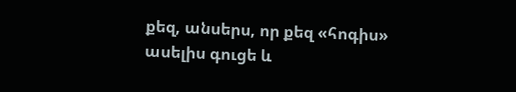քեզ, անսերս, որ քեզ «հոգիս» ասելիս գուցե և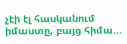չէի էլ հասկանում իմաստը, բայց հիմա...